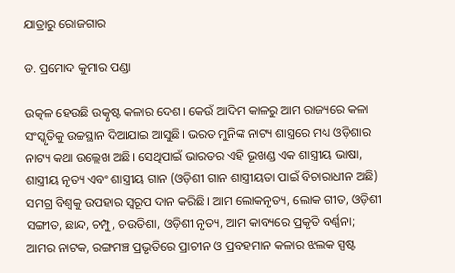ଯାତ୍ରାରୁ ରୋଜଗାର

ଡ. ପ୍ରମୋଦ କୁମାର ପଣ୍ଡା

ଉତ୍କଳ ହେଉଛି ଉତ୍କୃଷ୍ଟ କଳାର ଦେଶ। କେଉଁ ଆଦିମ କାଳରୁ ଆମ ରାଜ୍ୟରେ କଳା ସଂସ୍କୃତିକୁ ଉଚ୍ଚସ୍ଥାନ ଦିଆଯାଇ ଆସୁଛି। ଭରତ ମୁନିଙ୍କ ନାଟ୍ୟ ଶାସ୍ତ୍ରରେ ମଧ୍ୟ ଓଡ଼ିଶାର ନାଟ୍ୟ କଥା ଉଲ୍ଲେଖ ଅଛି। ସେଥିପାଇଁ ଭାରତର ଏହି ଭୂଖଣ୍ଡ ଏକ ଶାସ୍ତ୍ରୀୟ ଭାଷା, ଶାସ୍ତ୍ରୀୟ ନୃତ୍ୟ ଏବଂ ଶାସ୍ତ୍ରୀୟ ଗାନ (ଓଡ଼ିଶୀ ଗାନ ଶାସ୍ତ୍ରୀୟତା ପାଇଁ ବିଚାରାଧୀନ ଅଛି) ସମଗ୍ର ବିଶ୍ୱକୁ ଉପହାର ସ୍ବରୂପ ଦାନ କରିଛି। ଆମ ଲୋକନୃତ୍ୟ, ଲୋକ ଗୀତ, ଓଡ଼ିଶୀ ସଙ୍ଗୀତ, ଛାନ୍ଦ, ଚମ୍ପୁ, ଚଉତିଶା, ଓଡ଼ିଶୀ ନୃତ୍ୟ, ଆମ କାବ୍ୟରେ ପ୍ରକୃତି ବର୍ଣ୍ଣନା; ଆମର ନାଟକ, ରଙ୍ଗମଞ୍ଚ ପ୍ରଭୃତିରେ ପ୍ରାଚୀନ ଓ ପ୍ରବହମାନ କଳାର ଝଲକ ସ୍ପଷ୍ଟ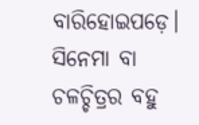ବାରିହୋଇପଡ଼େ। ସିନେମା ବା ଚଳଚ୍ଚିତ୍ରର ବହୁ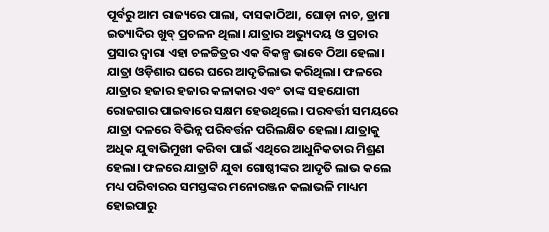ପୂର୍ବରୁ ଆମ ରାଜ୍ୟରେ ପାଲା, ଦାସକାଠିଆ, ଘୋଡ଼ା ନାଚ, ଡ୍ରାମା ଇତ୍ୟାଦିର ଖୁବ୍‌ ପ୍ରଚଳନ ଥିଲା। ଯାତ୍ରାର ଅଭ୍ୟୁଦୟ ଓ ପ୍ରଚାର ପ୍ରସାର ଦ୍ୱାରା ଏହା ଚଳଚ୍ଚିତ୍ରର ଏକ ବିକଳ୍ପ ଭାବେ ଠିଆ ହେଲା। ଯାତ୍ରା ଓଡ଼ିଶାର ଘରେ ଘରେ ଆଦୃତିଲାଭ କରିଥିଲା। ଫଳରେ ଯାତ୍ରାର ହଜାର ହଜାର କଳାକାର ଏବଂ ତାଙ୍କ ସହଯୋଗୀ ରୋଜଗାର ପାଇବାରେ ସକ୍ଷମ ହେଉଥିଲେ। ପରବର୍ତ୍ତୀ ସମୟରେ ଯାତ୍ରା ଦଳରେ ବିଭିନ୍ନ ପରିବର୍ତ୍ତନ ପରିଲକ୍ଷିତ ହେଲା। ଯାତ୍ରାକୁ ଅଧିକ ଯୁବାଭିମୁଖୀ କରିବା ପାଇଁ ଏଥିରେ ଆଧୁନିକତାର ମିଶ୍ରଣ ହେଲା। ଫଳରେ ଯାତ୍ରାଟି ଯୁବା ଗୋଷ୍ଠୀଙ୍କର ଆଦୃତି ଲାଭ କଲେ ମଧ୍ୟ ପରିବାରର ସମସ୍ତଙ୍କର ମନୋରଞ୍ଜନ କଲାଭଳି ମାଧ୍ୟମ ହୋଇପାରୁ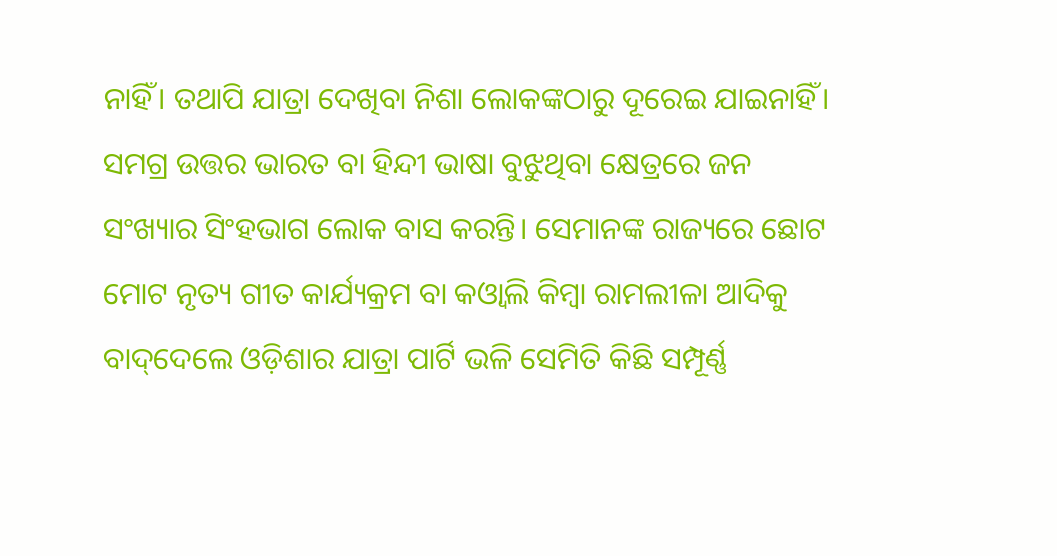ନାହିଁ। ତଥାପି ଯାତ୍ରା ଦେଖିବା ନିଶା ଲୋକଙ୍କଠାରୁ ଦୂରେଇ ଯାଇନାହିଁ।
ସମଗ୍ର ଉତ୍ତର ଭାରତ ବା ହିନ୍ଦୀ ଭାଷା ବୁଝୁଥିବା କ୍ଷେତ୍ରରେ ଜନ ସଂଖ୍ୟାର ସିଂହଭାଗ ଲୋକ ବାସ କରନ୍ତି। ସେମାନଙ୍କ ରାଜ୍ୟରେ ଛୋଟ ମୋଟ ନୃତ୍ୟ ଗୀତ କାର୍ଯ୍ୟକ୍ରମ ବା କଓ୍ବାଲି କିମ୍ବା ରାମଲୀଳା ଆଦିକୁ ବାଦ୍‌ଦେଲେ ଓଡ଼ିଶାର ଯାତ୍ରା ପାର୍ଟି ଭଳି ସେମିତି କିଛି ସମ୍ପୂର୍ଣ୍ଣ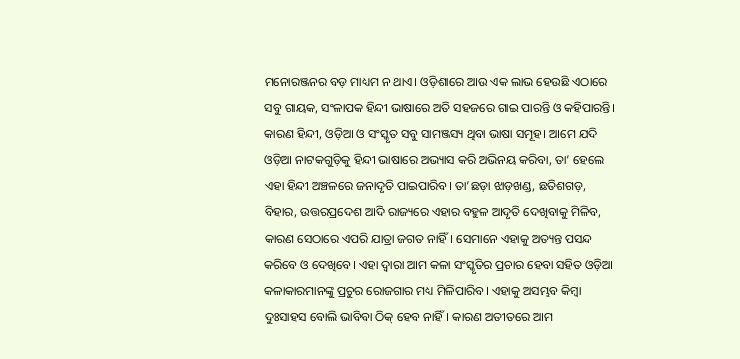ମନୋରଞ୍ଜନର ବଡ଼ ମାଧ୍ୟମ ନ ଥାଏ। ଓଡ଼ିଶାରେ ଆଉ ଏକ ଲାଭ ହେଉଛି ଏଠାରେ ସବୁ ଗାୟକ, ସଂଳାପକ ହିନ୍ଦୀ ଭାଷାରେ ଅତି ସହଜରେ ଗାଇ ପାରନ୍ତି ଓ କହିପାରନ୍ତି। କାରଣ ହିନ୍ଦୀ, ଓଡ଼ିଆ ଓ ସଂସ୍କୃତ ସବୁ ସାମଞ୍ଜସ୍ୟ ଥିବା ଭାଷା ସମୂହ। ଆମେ ଯଦି ଓଡ଼ିଆ ନାଟକଗୁଡ଼ିକୁ ହିନ୍ଦୀ ଭାଷାରେ ଅଭ୍ୟାସ କରି ଅଭିନୟ କରିବା, ତା’ ହେଲେ ଏହା ହିନ୍ଦୀ ଅଞ୍ଚଳରେ ଜନାଦୃତି ପାଇପାରିବ। ତା’ଛଡ଼ା ଝାଡ଼ଖଣ୍ଡ, ଛତିଶଗଡ଼, ବିହାର, ଉତ୍ତରପ୍ରଦେଶ ଆଦି ରାଜ୍ୟରେ ଏହାର ବହୁଳ ଆଦୃତି ଦେଖିବାକୁ ମିଳିବ, କାରଣ ସେଠାରେ ଏପରି ଯାତ୍ରା ଜଗତ ନାହିଁ। ସେମାନେ ଏହାକୁ ଅତ୍ୟନ୍ତ ପସନ୍ଦ କରିବେ ଓ ଦେଖିବେ। ଏହା ଦ୍ୱାରା ଆମ କଳା ସଂସ୍କୃତିର ପ୍ରଚାର ହେବା ସହିତ ଓଡ଼ିଆ କଳାକାରମାନଙ୍କୁ ପ୍ରଚୁର ରୋଜଗାର ମଧ୍ୟ ମିଳିପାରିବ। ଏହାକୁ ଅସମ୍ଭବ କିମ୍ବା ଦୁଃସାହସ ବୋଲି ଭାବିବା ଠିକ୍‌ ହେବ ନାହିଁ। କାରଣ ଅତୀତରେ ଆମ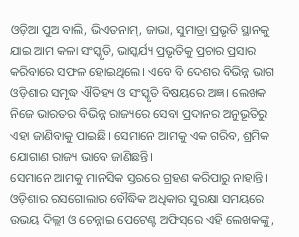ଓଡ଼ିଆ ପୁଅ ବାଲି, ଭିଏତନାମ୍‌, ଜାଭା, ସୁମାତ୍ରା ପ୍ରଭୃତି ସ୍ଥାନକୁ ଯାଇ ଆମ କଳା ସଂସ୍କୃତି, ଭାସ୍କର୍ଯ୍ୟ ପ୍ରଭୃତିକୁ ପ୍ରଚାର ପ୍ରସାର କରିବାରେ ସଫଳ ହୋଇଥିଲେ। ଏବେ ବି ଦେଶର ବିଭିନ୍ନ ଭାଗ ଓଡ଼ିଶାର ସମୃଦ୍ଧ ଐତିହ୍ୟ ଓ ସଂସ୍କୃତି ବିଷୟରେ ଅଜ୍ଞ। ଲେଖକ ନିଜେ ଭାରତର ବିଭିନ୍ନ ରାଜ୍ୟରେ ସେବା ପ୍ରଦାନର ଅନୁଭୂତିରୁ ଏହା ଜାଣିବାକୁ ପାଇଛି। ସେମାନେ ଆମକୁ ଏକ ଗରିବ, ଶ୍ରମିକ ଯୋଗାଣ ରାଜ୍ୟ ଭାବେ ଜାଣିଛନ୍ତି।
ସେମାନେ ଆମକୁ ମାନସିକ ସ୍ତରରେ ଗ୍ରହଣ କରିପାରୁ ନାହାନ୍ତି। ଓଡ଼ିଶାର ରସଗୋଲାର ବୌଦ୍ଧିକ ଅଧିକାର ସୁରକ୍ଷା ସମୟରେ ଉଭୟ ଦିଲ୍ଲୀ ଓ ଚେନ୍ନାଇ ପେଟେଣ୍ଟ ଅଫିସ୍‌ରେ ଏହି ଲେଖକଙ୍କୁ,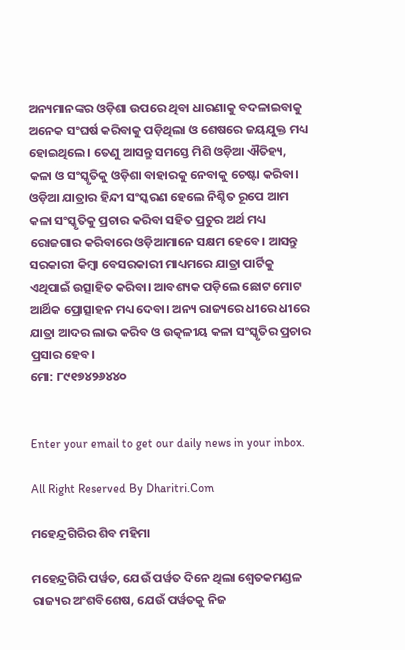ଅନ୍ୟମାନଙ୍କର ଓଡ଼ିଶା ଉପରେ ଥିବା ଧାରଣାକୁ ବଦଳାଇବାକୁ ଅନେକ ସଂଘର୍ଷ କରିବାକୁ ପଡ଼ିଥିଲା ଓ ଶେଷରେ ଜୟଯୁକ୍ତ ମଧ୍ୟ ହୋଇଥିଲେ। ତେଣୁ ଆସନ୍ତୁ ସମସ୍ତେ ମିଶି ଓଡ଼ିଆ ଐତିହ୍ୟ, କଳା ଓ ସଂସ୍କୃତିକୁ ଓଡ଼ିଶା ବାହାରକୁ ନେବାକୁ ଚେଷ୍ଟା କରିବା। ଓଡ଼ିଆ ଯାତ୍ରାର ହିନ୍ଦୀ ସଂସ୍କରଣ ହେଲେ ନିଶ୍ଚିତ ରୂପେ ଆମ କଳା ସଂସ୍କୃତିକୁ ପ୍ରଚାର କରିବା ସହିତ ପ୍ରଚୁର ଅର୍ଥ ମଧ୍ୟ ରୋଜଗାର କରିବାରେ ଓଡ଼ିଆମାନେ ସକ୍ଷମ ହେବେ। ଆସନ୍ତୁ ସରକାରୀ କିମ୍ବା ବେସରକାରୀ ମାଧ୍ୟମରେ ଯାତ୍ରା ପାର୍ଟିକୁ ଏଥିପାଇଁ ଉତ୍ସାହିତ କରିବା। ଆବଶ୍ୟକ ପଡ଼ିଲେ ଛୋଟ ମୋଟ ଆର୍ଥିକ ପ୍ରୋତ୍ସାହନ ମଧ୍ୟ ଦେବା। ଅନ୍ୟ ରାଜ୍ୟରେ ଧୀରେ ଧୀରେ ଯାତ୍ରା ଆଦର ଲାଭ କରିବ ଓ ଉତ୍କଳୀୟ କଳା ସଂସ୍କୃତିର ପ୍ରଚାର ପ୍ରସାର ହେବ।
ମୋ: ୮୯୧୭୪୨୬୪୪୦


Enter your email to get our daily news in your inbox.

All Right Reserved By Dharitri.Com

ମହେନ୍ଦ୍ରଗିରିର ଶିବ ମହିମା

ମହେନ୍ଦ୍ରଗିରି ପର୍ୱତ, ଯେଉଁ ପର୍ୱତ ଦିନେ ଥିଲା ଶ୍ୱେତକମଣ୍ଡଳ ରାଜ୍ୟର ଅଂଶବିଶେଷ, ଯେଉଁ ପର୍ୱତକୁ ନିଜ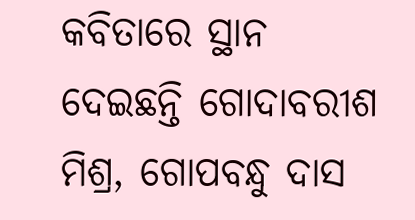କବିତାରେ ସ୍ଥାନ ଦେଇଛନ୍ତି ଗୋଦାବରୀଶ ମିଶ୍ର, ଗୋପବନ୍ଧୁ ଦାସ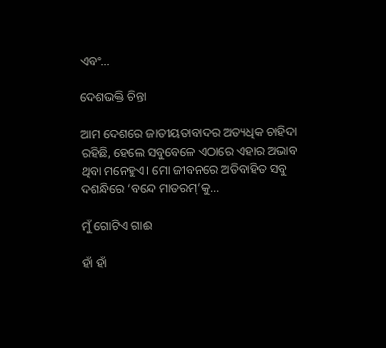ଏବଂ…

ଦେଶଭକ୍ତି ଚିନ୍ତା

ଆମ ଦେଶରେ ଜାତୀୟତାବାଦର ଅତ୍ୟଧିକ ଚାହିଦା ରହିଛି, ହେଲେ ସବୁବେଳେ ଏଠାରେ ଏହାର ଅଭାବ ଥିବା ମନେହୁଏ। ମୋ ଜୀବନରେ ଅତିବାହିତ ସବୁ ଦଶନ୍ଧିରେ ‘ବନ୍ଦେ ମାତରମ୍‌’କୁ…

ମୁଁ ଗୋଟିଏ ଗାଈ

ହାଁ ହାଁ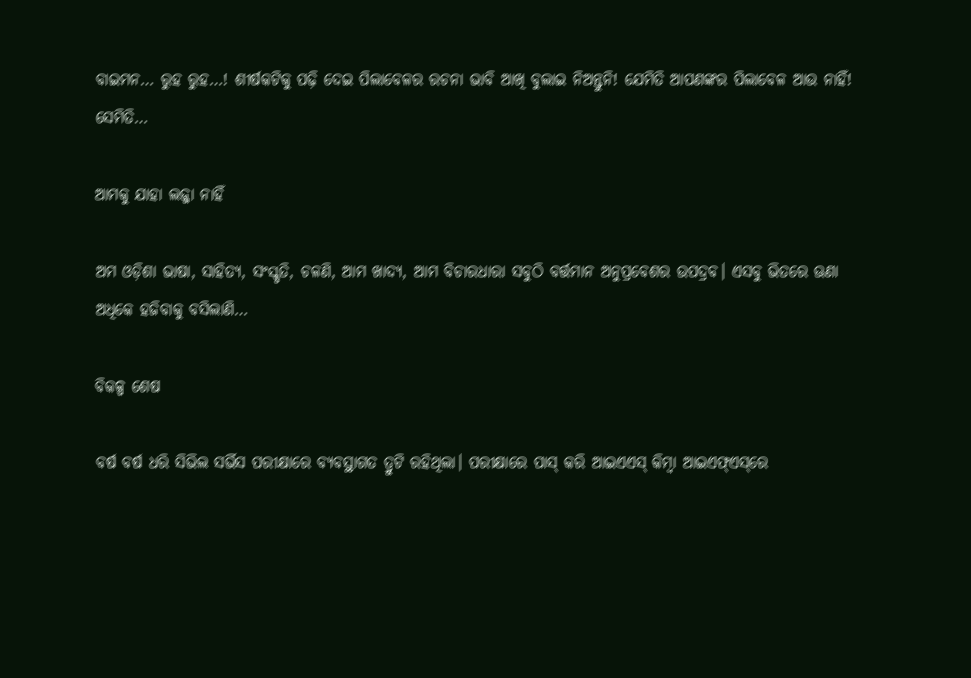ବାଇମନ… ରୁହ ରୁହ…! ଶୀର୍ଷକଟିକୁ ପଢ଼ି ଦେଇ ପିଲାବେଳର ରଚନା ଭାବି ଆଖି ବୁଲାଇ ନିଅନ୍ତୁନି! ଯେମିତି ଆପଣଙ୍କର ପିଲାବେଳ ଆଉ ନାହିଁ! ସେମିତି…

ଆମକୁ ଯାହା ଲଜ୍ଜା ନାହିଁ

ଅମ ଓଡ଼ିଶା ଭାଷା, ସାହିତ୍ୟ, ସଂସ୍କୃତି, ଚଳଣି, ଆମ ଖାଦ୍ୟ, ଆମ ବିଚାରଧାରା ସବୁଠି ବର୍ତ୍ତମାନ ଅନୁପ୍ରବେଶର ଉପଦ୍ରବ। ଏସବୁ ଭିତରେ ଊଣା ଅଧିକେ ହଜିବାକୁ ବସିଲାଣି…

ବିକଳ୍ପ ଶେଷ

ବର୍ଷ ବର୍ଷ ଧରି ସିଭିଲ ସର୍ଭିସ ପରୀକ୍ଷାରେ ବ୍ୟବସ୍ଥାଗତ ତ୍ରୁଟି ରହିଥିଲା। ପରୀକ୍ଷାରେ ପାସ୍‌ କରି ଆଇଏଏସ୍‌ କିମ୍ବା ଆଇଏଫ୍‌ଏସ୍‌ରେ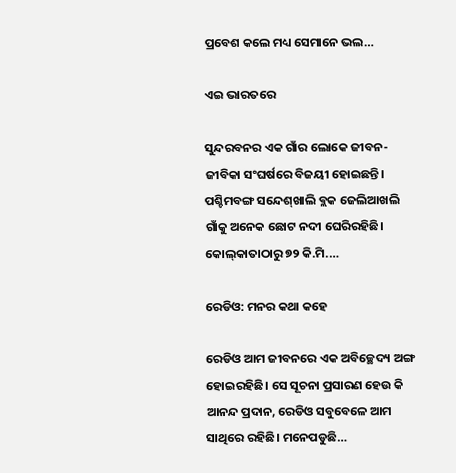ପ୍ରବେଶ କଲେ ମଧ୍ୟ ସେମାନେ ଭଲ…

ଏଇ ଭାରତରେ

ସୁନ୍ଦରବନର ଏକ ଗାଁର ଲୋକେ ଜୀବନ-ଜୀବିକା ସଂଘର୍ଷରେ ବିଜୟୀ ହୋଇଛନ୍ତି। ପଶ୍ଚିମବଙ୍ଗ ସନ୍ଦେଶ୍‌ଖାଲି ବ୍ଲକ ଜେଲିଆଖଲି ଗାଁକୁ ଅନେକ ଛୋଟ ନଦୀ ଘେରିରହିଛି। କୋଲ୍‌କାତାଠାରୁ ୭୨ କି.ମି.…

ରେଡିଓ: ମନର କଥା କହେ

ରେଡିଓ ଆମ ଜୀବନରେ ଏକ ଅବିଚ୍ଛେଦ୍ୟ ଅଙ୍ଗ ହୋଇରହିଛି। ସେ ସୂଚନା ପ୍ରସାରଣ ହେଉ କି ଆନନ୍ଦ ପ୍ରଦାନ, ରେଡିଓ ସବୁବେଳେ ଆମ ସାଥିରେ ରହିଛି। ମନେପଡୁଛି…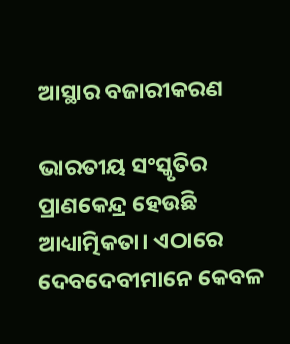ଆସ୍ଥାର ବଜାରୀକରଣ

ଭାରତୀୟ ସଂସ୍କୃତିର ପ୍ରାଣକେନ୍ଦ୍ର ହେଉଛି ଆଧ୍ୟାତ୍ମିକତା। ଏଠାରେ ଦେବଦେବୀମାନେ କେବଳ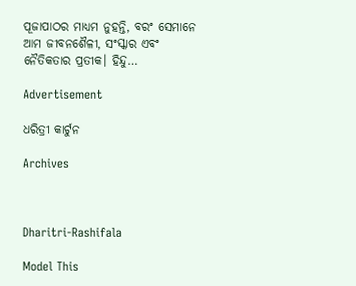ପୂଜାପାଠର ମାଧ୍ୟମ ନୁହନ୍ତି, ବରଂ ସେମାନେ ଆମ ଜୀବନଶୈଳୀ, ସଂସ୍କାର ଏବଂ ନୈତିକତାର ପ୍ରତୀକ। ହିନ୍ଦୁ…

Advertisement

ଧରିତ୍ରୀ କାର୍ଟୁନ

Archives



Dharitri-Rashifala

Model This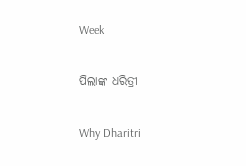Week

ପିଲାଙ୍କ ଧରିତ୍ରୀ

Why Dharitri